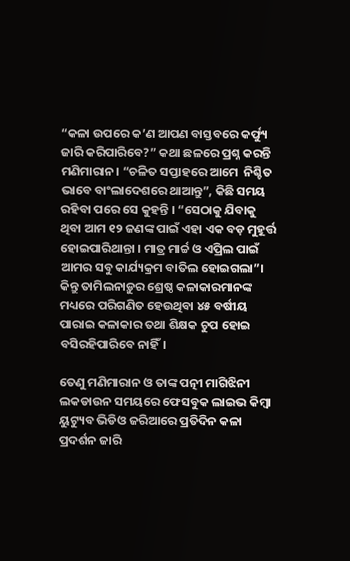“କଳା ଉପରେ କ’ଣ ଆପଣ ବାସ୍ତବରେ କର୍ଫ୍ୟୁ ଜାରି କରିପାରିବେ?” କଥା ଛଳରେ ପ୍ରଶ୍ନ କରନ୍ତି ମଣିମାରାନ। “ଚଳିତ ସପ୍ତାହରେ ଆମେ  ନିଶ୍ଚିତ ଭାବେ ବାଂଲାଦେଶରେ ଥାଆନ୍ତୁ”, କିଛି ସମୟ ରହିବା ପରେ ସେ କୁହନ୍ତି । “ସେଠାକୁ ଯିବାକୁ ଥିବା ଆମ ୧୨ ଜଣଙ୍କ ପାଇଁ ଏହା ଏକ ବଡ଼ ମୁହୂର୍ତ୍ତ ହୋଇପାରିଥାନ୍ତା । ମାତ୍ର ମାର୍ଚ୍ଚ ଓ ଏପ୍ରିଲ ପାଇଁ ଆମର ସବୁ କାର୍ଯ୍ୟକ୍ରମ ବାତିଲ ହୋଇଗଲା”। କିନ୍ତୁ ତାମିଲନାଡ଼ୁର ଶ୍ରେଷ୍ଠ କଳାକାରମାନଙ୍କ ମଧ୍ୟରେ ପରିଗଣିତ ହେଉଥିବା ୪୫ ବର୍ଷୀୟ ପାରାଇ କଳାକାର ତଥା ଶିକ୍ଷକ ଚୁପ ହୋଇ ବସିରହିପାରିବେ ନାହିଁ।

ତେଣୁ ମଣିମାରାନ ଓ ତାଙ୍କ ପତ୍ନୀ ମାଗିଝିନୀ ଲକଡାଉନ ସମୟରେ ଫେସବୁକ ଲାଇଭ କିମ୍ବା ୟୁଟ୍ୟୁବ ଭିଡିଓ ଜରିଆରେ ପ୍ରତିଦିନ କଳା ପ୍ରଦର୍ଶନ ଜାରି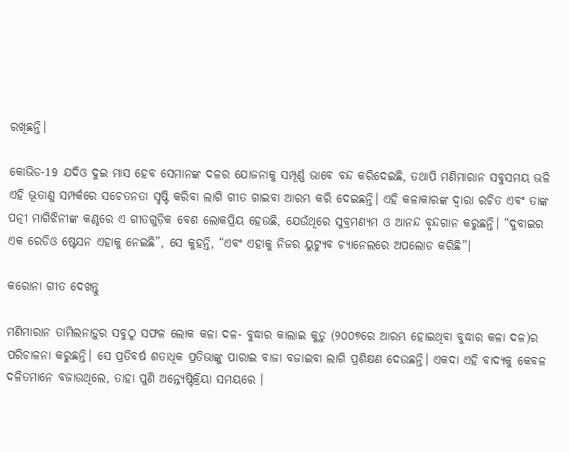ରଖିଛନ୍ତି।

କୋଭିଡ-19 ଯଦିଓ ଦୁଇ ମାସ ହେବ ସେମାନଙ୍କ ଦଳର ଯୋଜନାକୁ ସମ୍ପୂର୍ଣ୍ଣ ଭାବେ ବନ୍ଦ କରିଦେଇଛି, ତଥାପି ମଣିମାରାନ ସବୁସମୟ ଭଳି ଏହି ଭୂତାଣୁ ସମ୍ପର୍କରେ ସଚେତନତା ସୃଷ୍ଟି କରିବା ଲାଗି ଗୀତ ଗାଇବା ଆରମ୍ଭ କରି ଦେଇଛନ୍ତି। ଏହି କଳାକାରଙ୍କ ଦ୍ୱାରା ରଚିତ ଏବଂ ତାଙ୍କ ପତ୍ନୀ ମାଗିଝିନୀଙ୍କ କଣ୍ଠରେ ଏ ଗୀତଗୁଡ଼ିକ ବେଶ ଲୋକପ୍ରିୟ ହେଉଛି, ଯେଉଁଥିରେ ସୁବ୍ରମଣ୍ୟମ ଓ ଆନନ୍ଦ ବୃନ୍ଦଗାନ କରୁଛନ୍ତି। “ଦୁବାଇର ଏକ ରେଡିଓ ଷ୍ଟେସନ ଏହାକୁ ନେଇଛି”, ସେ କୁହନ୍ତି, “ଏବଂ ଏହାକୁ ନିଜର ୟୁଟ୍ୟୁବ ଚ୍ୟାନେଲରେ ଅପଲୋଡ କରିଛି”।

କରୋନା ଗୀତ ଦେଖନ୍ତୁ

ମଣିମାରାନ ତାମିଲନାଡ଼ୁର ସବୁଠୁ ସଫଳ ଲୋକ କଳା ଦଳ- ବୁଦ୍ଧାର କାଲାଇ କୁଡ଼ୁ (୨୦୦୭ରେ ଆରମ୍ଭ ହୋଇଥିବା ବୁଦ୍ଧାର କଳା ଦଳ)ର ପରିଚାଳନା କରୁଛନ୍ତି। ସେ ପ୍ରତିବର୍ଷ ଶତାଧିକ ପ୍ରତିଭାଙ୍କୁ ପାରାଇ ବାଜା ବଜାଇବା ଲାଗି ପ୍ରଶିକ୍ଷଣ ଦେଉଛନ୍ତି। ଏକଦା ଏହି ବାଦ୍ୟକୁ କେବଳ ଦଳିତମାନେ ବଜାଉଥିଲେ, ତାହା ପୁଣି ଅନ୍ତ୍ୟେଷ୍ଟିକ୍ରିୟା ସମୟରେ ।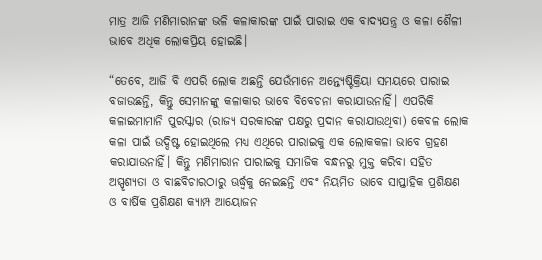ମାତ୍ର ଆଜି ମଣିମାରାନଙ୍କ ଭଳି କଳାକାରଙ୍କ ପାଇଁ ପାରାଇ ଏକ ବାଦ୍ୟଯନ୍ତ୍ର ଓ କଳା ଶୈଳୀ ଭାବେ ଅଧିକ ଲୋକପ୍ରିୟ ହୋଇଛି।

“ତେବେ, ଆଜି ବି ଏପରି ଲୋକ ଅଛନ୍ତି ଯେଉଁମାନେ ଅନ୍ତ୍ୟେଷ୍ଟିକ୍ରିୟା ସମୟରେ ପାରାଇ ବଜାଉଛନ୍ତି, କିନ୍ତୁ ସେମାନଙ୍କୁ କଳାକାର ଭାବେ ବିବେଚନା କରାଯାଉନାହିଁ। ଏପରିକି କଳାଇମାମାନି ପୁରସ୍କାର (ରାଜ୍ୟ ସରକାରଙ୍କ ପକ୍ଷରୁ ପ୍ରଦାନ କରାଯାଉଥିବା) କେବଳ ଲୋକ କଳା ପାଇଁ ଉଦ୍ଦିଷ୍ଟ ହୋଇଥିଲେ ମଧ୍ୟ ଏଥିରେ ପାରାଇକୁ ଏକ ଲୋକକଳା ଭାବେ ଗ୍ରହଣ କରାଯାଉନାହିଁ। କିନ୍ତୁ ମଣିମାରାନ ପାରାଇକୁ ସମାଜିକ ବନ୍ଧନରୁ ମୁକ୍ତ କରିବା ସହିତ ଅସ୍ପୃଶ୍ୟତା ଓ ବାଛବିଚାରଠାରୁ ଊର୍ଦ୍ଧ୍ୱକୁ ନେଇଛନ୍ତି ଏବଂ ନିୟମିତ ଭାବେ ସାପ୍ତାହିକ ପ୍ରଶିକ୍ଷଣ ଓ ବାର୍ଷିକ ପ୍ରଶିକ୍ଷଣ କ୍ୟାମ୍ପ ଆୟୋଜନ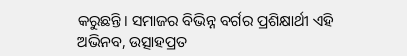କରୁଛନ୍ତି। ସମାଜର ବିଭିନ୍ନ ବର୍ଗର ପ୍ରଶିକ୍ଷାର୍ଥୀ ଏହି ଅଭିନବ, ଉତ୍ସାହପ୍ରତ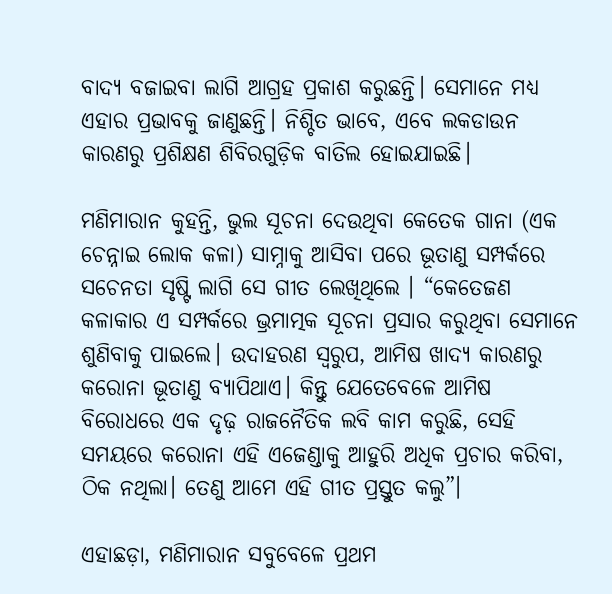ବାଦ୍ୟ ବଜାଇବା ଲାଗି ଆଗ୍ରହ ପ୍ରକାଶ କରୁଛନ୍ତି। ସେମାନେ ମଧ୍ୟ ଏହାର ପ୍ରଭାବକୁ ଜାଣୁଛନ୍ତି। ନିଶ୍ଚିତ ଭାବେ, ଏବେ ଲକଡାଉନ କାରଣରୁ ପ୍ରଶିକ୍ଷଣ ଶିବିରଗୁଡ଼ିକ ବାତିଲ ହୋଇଯାଇଛି।

ମଣିମାରାନ କୁହନ୍ତି, ଭୁଲ ସୂଚନା ଦେଉଥିବା କେତେକ ଗାନା (ଏକ ଚେନ୍ନାଇ ଲୋକ କଳା) ସାମ୍ନାକୁ ଆସିବା ପରେ ଭୂତାଣୁ ସମ୍ପର୍କରେ ସଚେନତା ସୃଷ୍ଟି ଲାଗି ସେ ଗୀତ ଲେଖିଥିଲେ । “କେତେଜଣ କଳାକାର ଏ ସମ୍ପର୍କରେ ଭ୍ରମାତ୍ମକ ସୂଚନା ପ୍ରସାର କରୁଥିବା ସେମାନେ ଶୁଣିବାକୁ ପାଇଲେ। ଉଦାହରଣ ସ୍ଵରୁପ, ଆମିଷ ଖାଦ୍ୟ କାରଣରୁ କରୋନା ଭୂତାଣୁ ବ୍ୟାପିଥାଏ। କିନ୍ତୁ ଯେତେବେଳେ ଆମିଷ ବିରୋଧରେ ଏକ ଦୃଢ଼ ରାଜନୈତିକ ଲବି କାମ କରୁଛି, ସେହି ସମୟରେ କରୋନା ଏହି ଏଜେଣ୍ଡାକୁ ଆହୁରି ଅଧିକ ପ୍ରଚାର କରିବା, ଠିକ ନଥିଲା। ତେଣୁ ଆମେ ଏହି ଗୀତ ପ୍ରସ୍ତୁତ କଲୁ”।

ଏହାଛଡ଼ା, ମଣିମାରାନ ସବୁବେଳେ ପ୍ରଥମ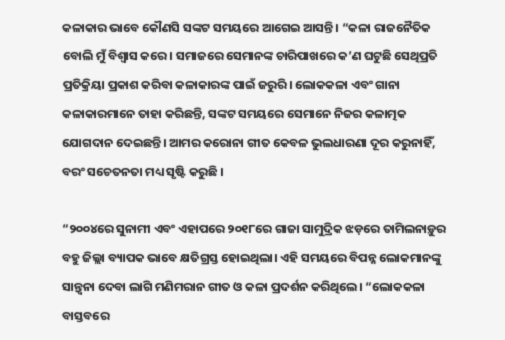କଳାକାର ଭାବେ କୌଣସି ସଙ୍କଟ ସମୟରେ ଆଗେଇ ଆସନ୍ତି । “କଳା ରାଜନୈତିକ ବୋଲି ମୁଁ ବିଶ୍ୱାସ କରେ। ସମାଜରେ ସେମାନଙ୍କ ଚାରିପାଖରେ କ’ଣ ଘଟୁଛି ସେଥିପ୍ରତି ପ୍ରତିକ୍ରିୟା ପ୍ରକାଶ କରିବା କଳାକାରଙ୍କ ପାଇଁ ଜରୁରି। ଲୋକକଳା ଏବଂ ଗାନା କଳାକାରମାନେ ତାହା କରିଛନ୍ତି, ସଙ୍କଟ ସମୟରେ ସେମାନେ ନିଜର କଳାତ୍ମକ ଯୋଗଦାନ ଦେଇଛନ୍ତି। ଆମର କରୋନା ଗୀତ କେବଳ ଭୁଲଧାରଣା ଦୂର କରୁନାହିଁ, ବରଂ ସଚେତନତା ମଧ୍ୟ ସୃଷ୍ଟି କରୁଛି ।

“୨୦୦୪ରେ ସୁନାମୀ ଏବଂ ଏହାପରେ ୨୦୧୮ରେ ଗାଜା ସାମୁଦ୍ରିକ ଝଡ଼ରେ ତାମିଲନାଡ଼ୁର ବହୁ ଜିଲ୍ଲା ବ୍ୟାପକ ଭାବେ କ୍ଷତିଗ୍ରସ୍ତ ହୋଇଥିଲା। ଏହି ସମୟରେ ବିପନ୍ନ ଲୋକମାନଙ୍କୁ ସାନ୍ତ୍ୱନା ଦେବା ଲାଗି ମଣିମରାନ ଗୀତ ଓ କଳା ପ୍ରଦର୍ଶନ କରିଥିଲେ। “ଲୋକକଳା ବାସ୍ତବରେ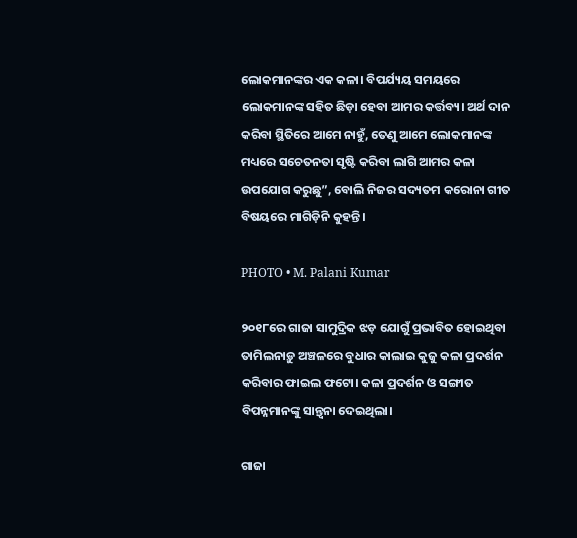ଲୋକମାନଙ୍କର ଏକ କଳା। ବିପର୍ଯ୍ୟୟ ସମୟରେ ଲୋକମାନଙ୍କ ସହିତ ଛିଡ଼ା ହେବା ଆମର କର୍ତ୍ତବ୍ୟ। ଅର୍ଥ ଦାନ କରିବା ସ୍ଥିତିରେ ଆମେ ନାହୁଁ, ତେଣୁ ଆମେ ଲୋକମାନଙ୍କ ମଧ୍ୟରେ ସଚେତନତା ସୃଷ୍ଟି କରିବା ଲାଗି ଆମର କଳା ଉପଯୋଗ କରୁଛୁ”, ବୋଲି ନିଜର ସଦ୍ୟତମ କରୋନା ଗୀତ ବିଷୟରେ ମାଗିଡ଼ିନି କୁହନ୍ତି।

PHOTO • M. Palani Kumar

୨୦୧୮ରେ ଗାଜା ସାମୁଦ୍ରିକ ଝଡ଼ ଯୋଗୁଁ ପ୍ରଭାବିତ ହୋଇଥିବା ତାମିଲନାଡ଼ୁ ଅଞ୍ଚଳରେ ବୁଧାର କାଲାଇ କୁଜୁ କଳା ପ୍ରଦର୍ଶନ କରିବାର ଫାଇଲ ଫଟୋ। କଳା ପ୍ରଦର୍ଶନ ଓ ସଙ୍ଗୀତ ବିପନ୍ନମାନଙ୍କୁ ସାନ୍ତ୍ୱନା ଦେଇଥିଲା।

ଗାଜା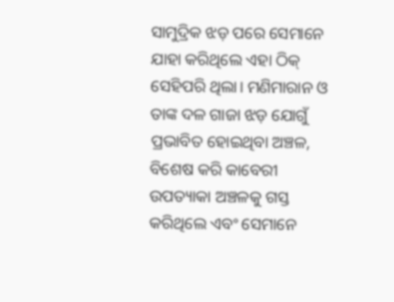ସାମୁଦ୍ରିକ ଝଡ଼ ପରେ ସେମାନେ ଯାହା କରିଥିଲେ ଏହା ଠିକ୍ ସେହିପରି ଥିଲା। ମଣିମାରାନ ଓ ତାଙ୍କ ଦଳ ଗାଜା ଝଡ଼ ଯୋଗୁଁ ପ୍ରଭାବିତ ହୋଇଥିବା ଅଞ୍ଚଳ, ବିଶେଷ କରି କାବେରୀ ଉପତ୍ୟାକା ଅଞ୍ଚଳକୁ ଗସ୍ତ କରିଥିଲେ ଏବଂ ସେମାନେ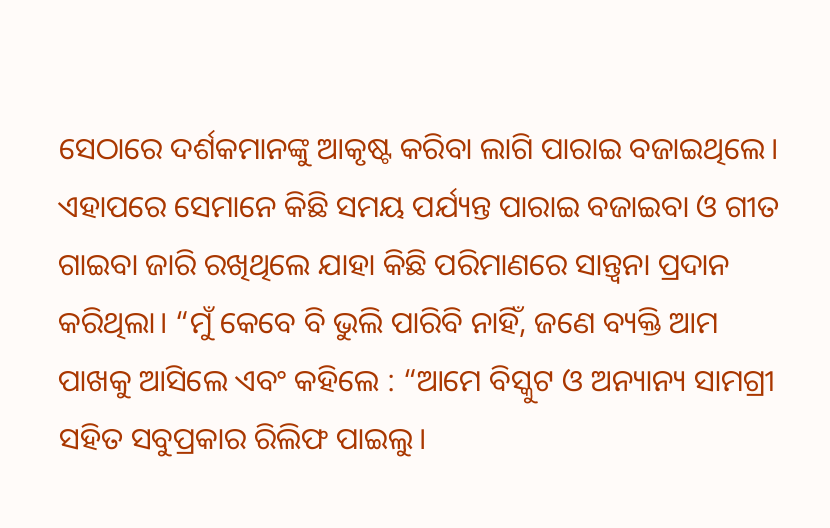ସେଠାରେ ଦର୍ଶକମାନଙ୍କୁ ଆକୃଷ୍ଟ କରିବା ଲାଗି ପାରାଇ ବଜାଇଥିଲେ। ଏହାପରେ ସେମାନେ କିଛି ସମୟ ପର୍ଯ୍ୟନ୍ତ ପାରାଇ ବଜାଇବା ଓ ଗୀତ ଗାଇବା ଜାରି ରଖିଥିଲେ ଯାହା କିଛି ପରିମାଣରେ ସାନ୍ତ୍ୱନା ପ୍ରଦାନ କରିଥିଲା। “ମୁଁ କେବେ ବି ଭୁଲି ପାରିବି ନାହିଁ, ଜଣେ ବ୍ୟକ୍ତି ଆମ ପାଖକୁ ଆସିଲେ ଏବଂ କହିଲେ : “ଆମେ ବିସ୍କୁଟ ଓ ଅନ୍ୟାନ୍ୟ ସାମଗ୍ରୀ ସହିତ ସବୁପ୍ରକାର ରିଲିଫ ପାଇଲୁ।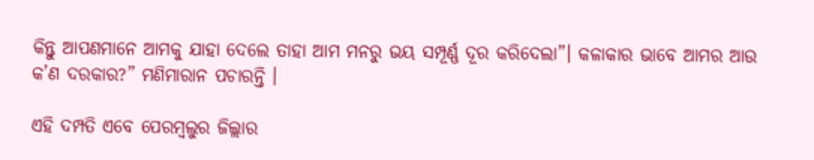କିନ୍ତୁ ଆପଣମାନେ ଆମକୁ ଯାହା ଦେଲେ ତାହା ଆମ ମନରୁ ଭୟ ସମ୍ପୂର୍ଣ୍ଣ ଦୂର କରିଦେଲା”। କଳାକାର ଭାବେ ଆମର ଆଉ କ’ଣ ଦରକାର?” ମଣିମାରାନ ପଚାରନ୍ତି ।

ଏହି ଦମ୍ପତି ଏବେ ପେରମ୍ବଲୁର ଜିଲ୍ଲାର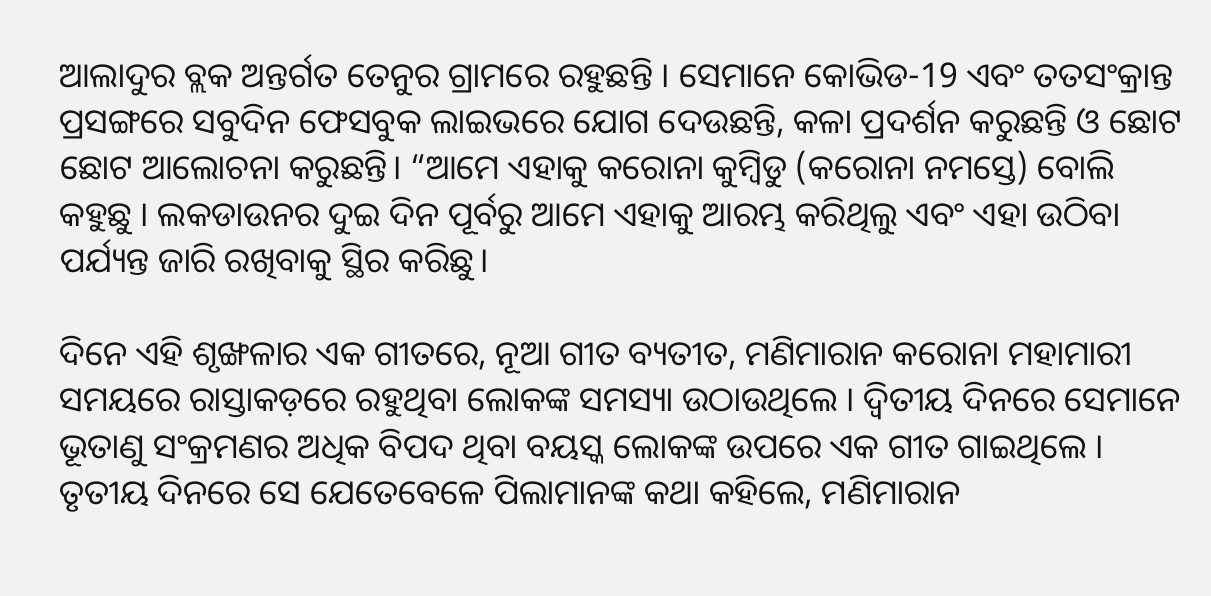ଆଲାଦୁର ବ୍ଲକ ଅନ୍ତର୍ଗତ ତେନୁର ଗ୍ରାମରେ ରହୁଛନ୍ତି । ସେମାନେ କୋଭିଡ-19 ଏବଂ ତତସଂକ୍ରାନ୍ତ ପ୍ରସଙ୍ଗରେ ସବୁଦିନ ଫେସବୁକ ଲାଇଭରେ ଯୋଗ ଦେଉଛନ୍ତି, କଳା ପ୍ରଦର୍ଶନ କରୁଛନ୍ତି ଓ ଛୋଟ ଛୋଟ ଆଲୋଚନା କରୁଛନ୍ତି। “ଆମେ ଏହାକୁ କରୋନା କୁମ୍ବିଡୁ (କରୋନା ନମସ୍ତେ) ବୋଲି କହୁଛୁ । ଲକଡାଉନର ଦୁଇ ଦିନ ପୂର୍ବରୁ ଆମେ ଏହାକୁ ଆରମ୍ଭ କରିଥିଲୁ ଏବଂ ଏହା ଉଠିବା ପର୍ଯ୍ୟନ୍ତ ଜାରି ରଖିବାକୁ ସ୍ଥିର କରିଛୁ।

ଦିନେ ଏହି ଶୃଙ୍ଖଳାର ଏକ ଗୀତରେ, ନୂଆ ଗୀତ ବ୍ୟତୀତ, ମଣିମାରାନ କରୋନା ମହାମାରୀ ସମୟରେ ରାସ୍ତାକଡ଼ରେ ରହୁଥିବା ଲୋକଙ୍କ ସମସ୍ୟା ଉଠାଉଥିଲେ । ଦ୍ୱିତୀୟ ଦିନରେ ସେମାନେ ଭୂତାଣୁ ସଂକ୍ରମଣର ଅଧିକ ବିପଦ ଥିବା ବୟସ୍କ ଲୋକଙ୍କ ଉପରେ ଏକ ଗୀତ ଗାଇଥିଲେ । ତୃତୀୟ ଦିନରେ ସେ ଯେତେବେଳେ ପିଲାମାନଙ୍କ କଥା କହିଲେ, ମଣିମାରାନ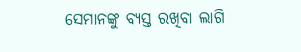ସେମାନଙ୍କୁ ବ୍ୟସ୍ତ ରଖିବା ଲାଗି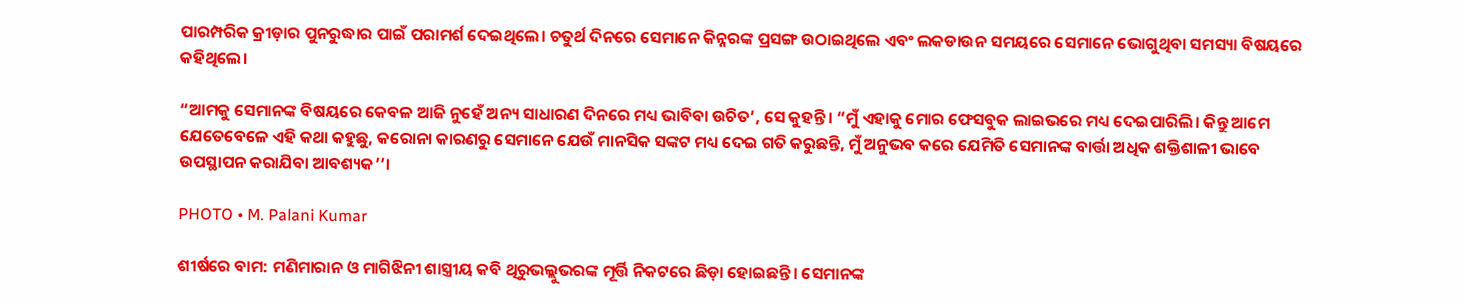ପାରମ୍ପରିକ କ୍ରୀଡ଼ାର ପୁନରୁଦ୍ଧାର ପାଇଁ ପରାମର୍ଶ ଦେଇଥିଲେ। ଚତୁର୍ଥ ଦିନରେ ସେମାନେ କିନ୍ନରଙ୍କ ପ୍ରସଙ୍ଗ ଉଠାଇଥିଲେ ଏବଂ ଲକଡାଉନ ସମୟରେ ସେମାନେ ଭୋଗୁଥିବା ସମସ୍ୟା ବିଷୟରେ କହିଥିଲେ।

“ଆମକୁ ସେମାନଙ୍କ ବିଷୟରେ କେବଳ ଆଜି ନୁହେଁ ଅନ୍ୟ ସାଧାରଣ ଦିନରେ ମଧ୍ୟ ଭାବିବା ଉଚିତ’, ସେ କୁହନ୍ତି। “ମୁଁ ଏହାକୁ ମୋର ଫେସବୁକ ଲାଇଭରେ ମଧ୍ୟ ଦେଇପାରିଲି। କିନ୍ତୁ ଆମେ ଯେତେବେଳେ ଏହି କଥା କହୁଛୁ, କରୋନା କାରଣରୁ ସେମାନେ ଯେଉଁ ମାନସିକ ସଙ୍କଟ ମଧ୍ୟ ଦେଇ ଗତି କରୁଛନ୍ତି, ମୁଁ ଅନୁଭବ କରେ ଯେମିତି ସେମାନଙ୍କ ବାର୍ତ୍ତା ଅଧିକ ଶକ୍ତିଶାଳୀ ଭାବେ ଉପସ୍ଥାପନ କରାଯିବା ଆବଶ୍ୟକ’’।

PHOTO • M. Palani Kumar

ଶୀର୍ଷରେ ବାମ: ମଣିମାରାନ ଓ ମାଗିଝିନୀ ଶାସ୍ତ୍ରୀୟ କବି ଥିରୁଭଲ୍ଲୁଭରଙ୍କ ମୂର୍ତ୍ତି ନିକଟରେ ଛିଡ଼ା ହୋଇଛନ୍ତି। ସେମାନଙ୍କ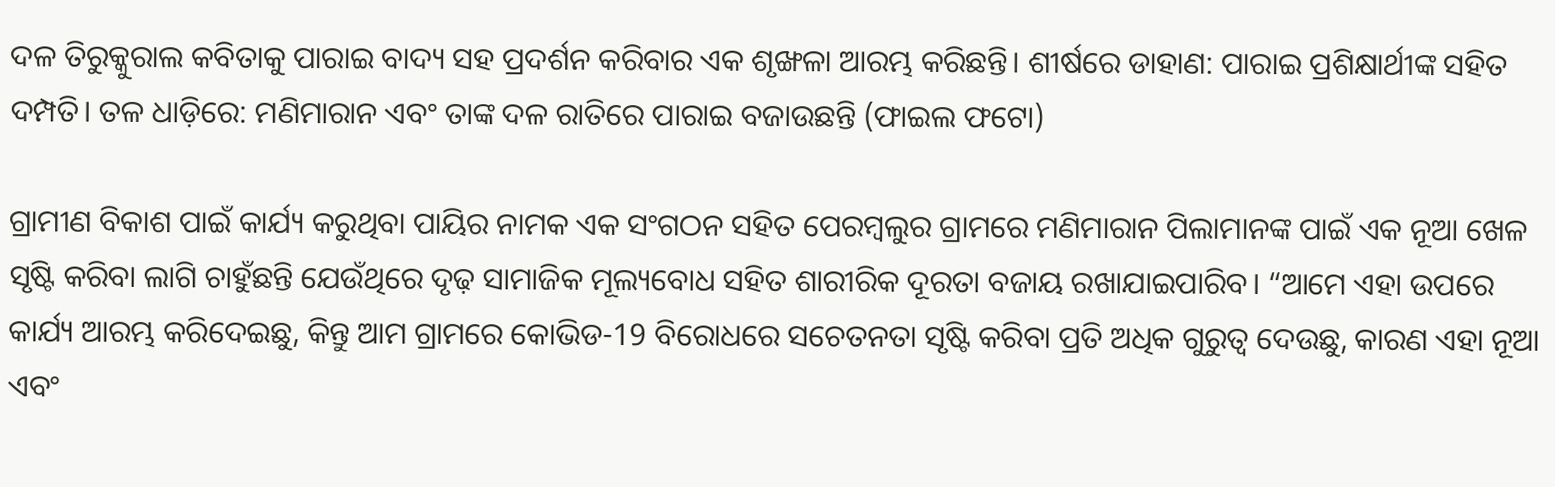ଦଳ ତିରୁକ୍କୁରାଲ କବିତାକୁ ପାରାଇ ବାଦ୍ୟ ସହ ପ୍ରଦର୍ଶନ କରିବାର ଏକ ଶୃଙ୍ଖଳା ଆରମ୍ଭ କରିଛନ୍ତି। ଶୀର୍ଷରେ ଡାହାଣ: ପାରାଇ ପ୍ରଶିକ୍ଷାର୍ଥୀଙ୍କ ସହିତ ଦମ୍ପତି। ତଳ ଧାଡ଼ିରେ: ମଣିମାରାନ ଏବଂ ତାଙ୍କ ଦଳ ରାତିରେ ପାରାଇ ବଜାଉଛନ୍ତି (ଫାଇଲ ଫଟୋ)

ଗ୍ରାମୀଣ ବିକାଶ ପାଇଁ କାର୍ଯ୍ୟ କରୁଥିବା ପାୟିର ନାମକ ଏକ ସଂଗଠନ ସହିତ ପେରମ୍ବଲୁର ଗ୍ରାମରେ ମଣିମାରାନ ପିଲାମାନଙ୍କ ପାଇଁ ଏକ ନୂଆ ଖେଳ ସୃଷ୍ଟି କରିବା ଲାଗି ଚାହୁଁଛନ୍ତି ଯେଉଁଥିରେ ଦୃଢ଼ ସାମାଜିକ ମୂଲ୍ୟବୋଧ ସହିତ ଶାରୀରିକ ଦୂରତା ବଜାୟ ରଖାଯାଇପାରିବ। “ଆମେ ଏହା ଉପରେ କାର୍ଯ୍ୟ ଆରମ୍ଭ କରିଦେଇଛୁ, କିନ୍ତୁ ଆମ ଗ୍ରାମରେ କୋଭିଡ-19 ବିରୋଧରେ ସଚେତନତା ସୃଷ୍ଟି କରିବା ପ୍ରତି ଅଧିକ ଗୁରୁତ୍ୱ ଦେଉଛୁ, କାରଣ ଏହା ନୂଆ ଏବଂ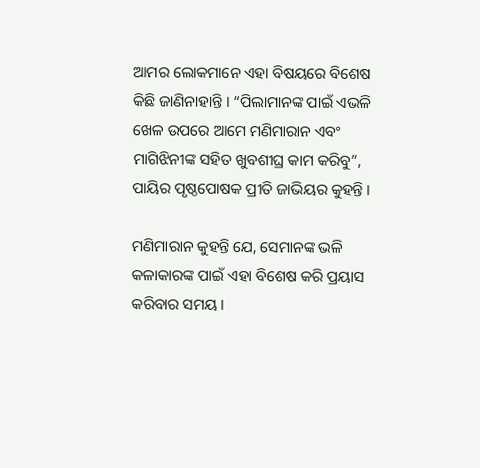ଆମର ଲୋକମାନେ ଏହା ବିଷୟରେ ବିଶେଷ କିଛି ଜାଣିନାହାନ୍ତି । “ପିଲାମାନଙ୍କ ପାଇଁ ଏଭଳି ଖେଳ ଉପରେ ଆମେ ମଣିମାରାନ ଏବଂ ମାଗିଝିନୀଙ୍କ ସହିତ ଖୁବଶୀଘ୍ର କାମ କରିବୁ”, ପାୟିର ପୃଷ୍ଠପୋଷକ ପ୍ରୀତି ଜାଭିୟର କୁହନ୍ତି ।

ମଣିମାରାନ କୁହନ୍ତି ଯେ, ସେମାନଙ୍କ ଭଳି କଳାକାରଙ୍କ ପାଇଁ ଏହା ବିଶେଷ କରି ପ୍ରୟାସ କରିବାର ସମୟ।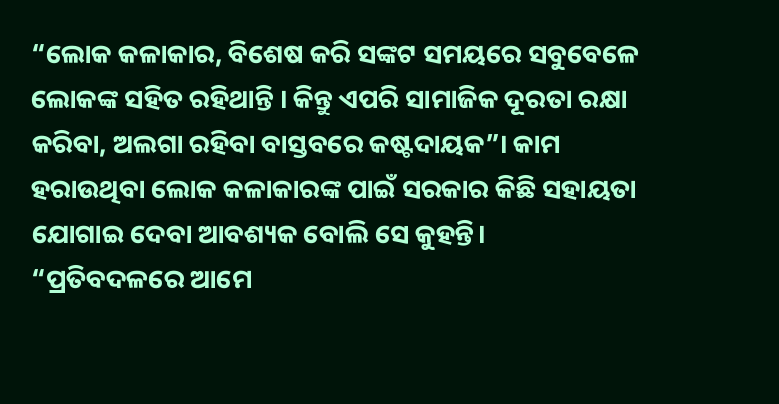“ଲୋକ କଳାକାର, ବିଶେଷ କରି ସଙ୍କଟ ସମୟରେ ସବୁବେଳେ ଲୋକଙ୍କ ସହିତ ରହିଥାନ୍ତି । କିନ୍ତୁ ଏପରି ସାମାଜିକ ଦୂରତା ରକ୍ଷା କରିବା, ଅଲଗା ରହିବା ବାସ୍ତବରେ କଷ୍ଟଦାୟକ”। କାମ ହରାଉଥିବା ଲୋକ କଳାକାରଙ୍କ ପାଇଁ ସରକାର କିଛି ସହାୟତା ଯୋଗାଇ ଦେବା ଆବଶ୍ୟକ ବୋଲି ସେ କୁହନ୍ତି। “ପ୍ରତିବଦଳରେ ଆମେ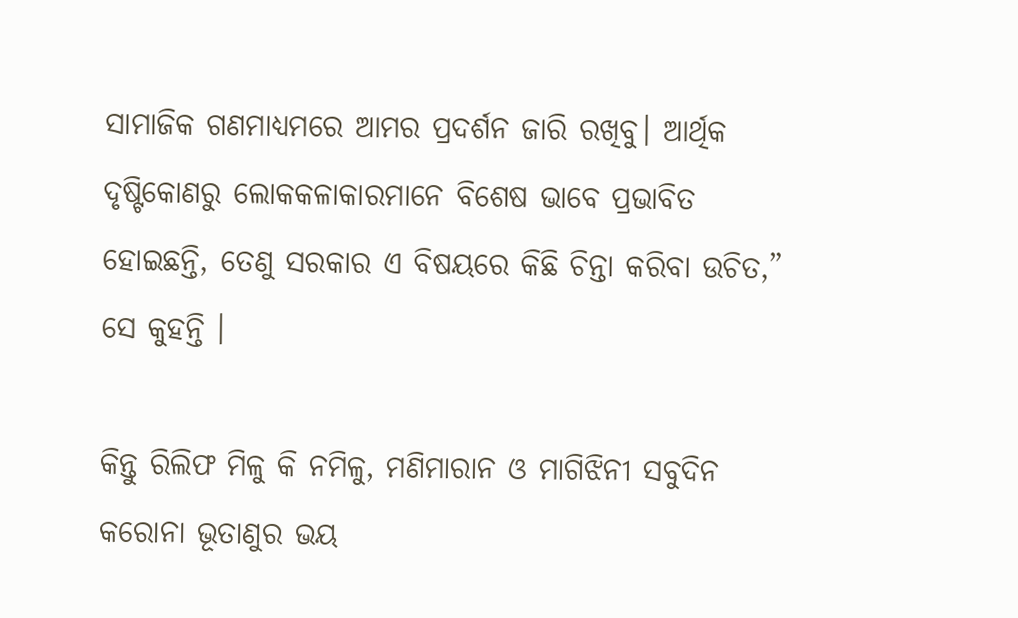ସାମାଜିକ ଗଣମାଧ୍ୟମରେ ଆମର ପ୍ରଦର୍ଶନ ଜାରି ରଖିବୁ। ଆର୍ଥିକ ଦୃଷ୍ଟିକୋଣରୁ ଲୋକକଳାକାରମାନେ ବିଶେଷ ଭାବେ ପ୍ରଭାବିତ ହୋଇଛନ୍ତି, ତେଣୁ ସରକାର ଏ ବିଷୟରେ କିଛି ଚିନ୍ତା କରିବା ଉଚିତ,” ସେ କୁହନ୍ତି ।

କିନ୍ତୁ ରିଲିଫ ମିଳୁ କି ନମିଳୁ, ମଣିମାରାନ ଓ ମାଗିଝିନୀ ସବୁଦିନ କରୋନା ଭୂତାଣୁର ଭୟ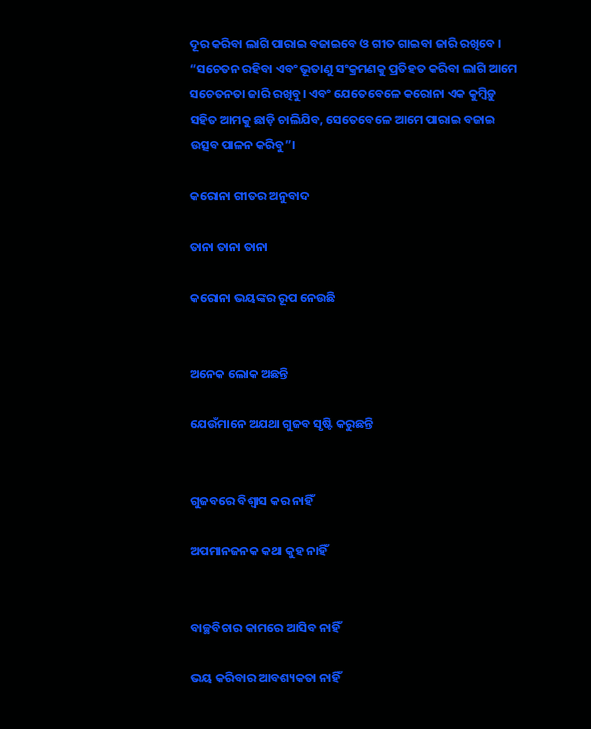ଦୂର କରିବା ଲାଗି ପାରାଇ ବଜାଇବେ ଓ ଗୀତ ଗାଇବା ଜାରି ରଖିବେ । “ସଚେତନ ରହିବା ଏବଂ ଭୂତାଣୁ ସଂକ୍ରମଣକୁ ପ୍ରତିହତ କରିବା ଲାଗି ଆମେ ସଚେତନତା ଜାରି ରଖିବୁ। ଏବଂ ଯେତେବେଳେ କରୋନା ଏକ କୁମ୍ବିଡ଼ୁ ସହିତ ଆମକୁ ଛାଡ଼ି ଚାଲିଯିବ, ସେତେବେଳେ ଆମେ ପାରାଇ ବଜାଇ ଉତ୍ସବ ପାଳନ କରିବୁ”।

କରୋନା ଗୀତର ଅନୁବାଦ

ତାନା ତାନା ତାନା

କରୋନା ଭୟଙ୍କର ରୂପ ନେଉଛି


ଅନେକ ଲୋକ ଅଛନ୍ତି

ଯେଉଁମାନେ ଅଯଥା ଗୁଜବ ସୃଷ୍ଟି କରୁଛନ୍ତି


ଗୁଜବରେ ବିଶ୍ୱାସ କର ନାହିଁ

ଅପମାନଜନକ କଥା କୁହ ନାହିଁ


ବାଚ୍ଛବିଚାର କାମରେ ଆସିବ ନାହିଁ

ଭୟ କରିବାର ଆବଶ୍ୟକତା ନାହିଁ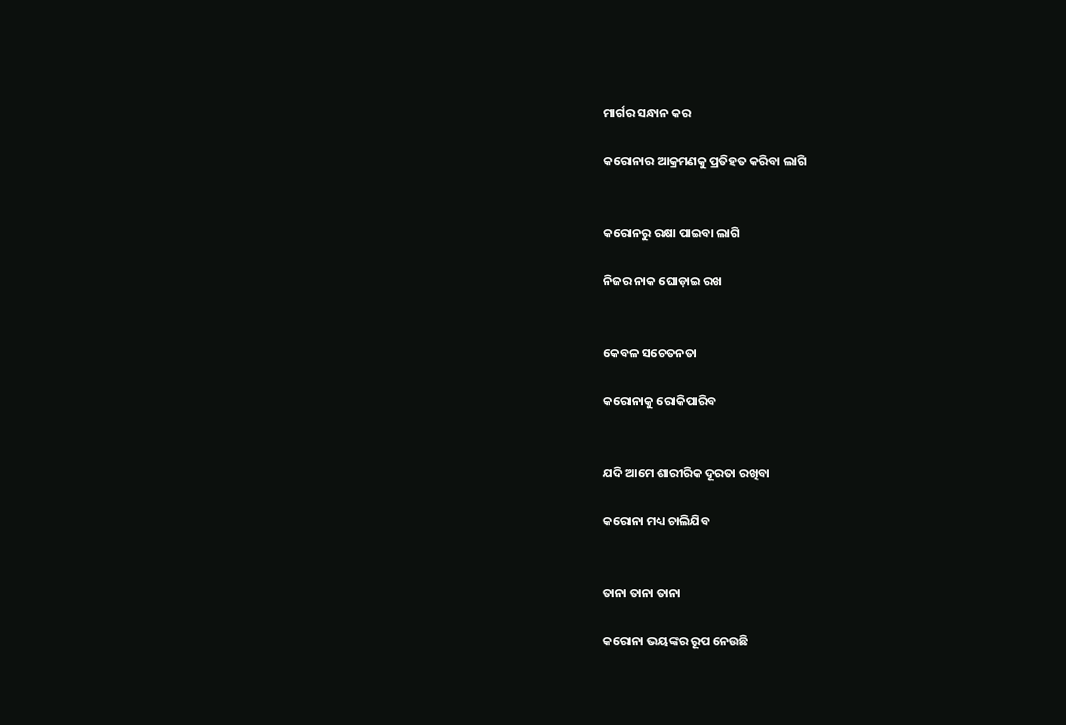ମାର୍ଗର ସନ୍ଧାନ କର

କରୋନାର ଆକ୍ରମଣକୁ ପ୍ରତିହତ କରିବା ଲାଗି


କରୋନରୁ ରକ୍ଷା ପାଇବା ଲାଗି

ନିଜର ନାକ ଘୋଡ଼ାଇ ରଖ


କେବଳ ସଚେତନତା

କରୋନାକୁ ରୋକିପାରିବ


ଯଦି ଆମେ ଶାରୀରିକ ଦୂରତା ରଖିବା

କରୋନା ମଧ୍ୟ ଚାଲିଯିବ


ତାନା ତାନା ତାନା

କରୋନା ଭୟଙ୍କର ରୂପ ନେଉଛି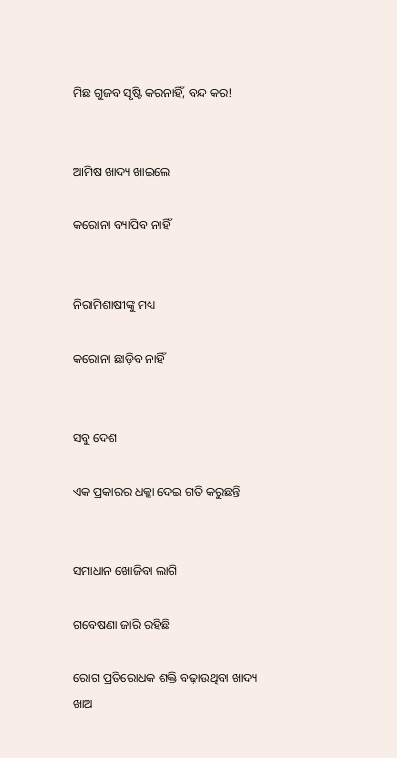ମିଛ ଗୁଜବ ସୃଷ୍ଟି କରନାହିଁ, ବନ୍ଦ କର!


ଆମିଷ ଖାଦ୍ୟ ଖାଇଲେ

କରୋନା ବ୍ୟାପିବ ନାହିଁ


ନିରାମିଶାଷୀଙ୍କୁ ମଧ୍ୟ

କରୋନା ଛାଡ଼ିବ ନାହିଁ


ସବୁ ଦେଶ

ଏକ ପ୍ରକାରର ଧକ୍କା ଦେଇ ଗତି କରୁଛନ୍ତି


ସମାଧାନ ଖୋଜିବା ଲାଗି

ଗବେଷଣା ଜାରି ରହିଛି

ରୋଗ ପ୍ରତିରୋଧକ ଶକ୍ତି ବଢ଼ାଉଥିବା ଖାଦ୍ୟ ଖାଅ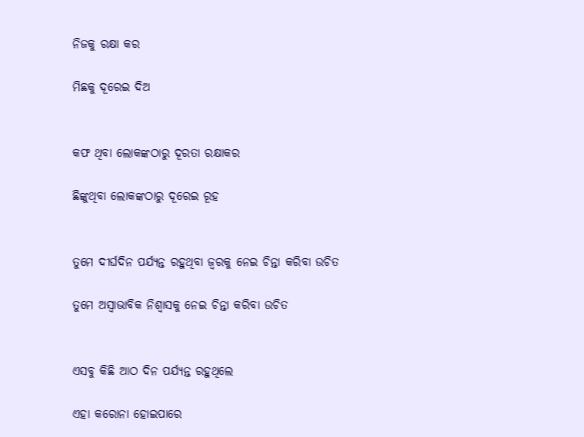ନିଜକୁ ରକ୍ଷା କର

ମିଛକୁ ଦୂରେଇ ଦିଅ


କଫ ଥିବା ଲୋକଙ୍କଠାରୁ ଦୂରତା ରକ୍ଷାକର

ଛିଙ୍କୁଥିବା ଲୋକଙ୍କଠାରୁ ଦୂରେଇ ରୂହ


ତୁମେ ଦୀର୍ଘଦିନ ପର୍ଯ୍ୟନ୍ତ ରହୁଥିବା ଜ୍ୱରକୁ ନେଇ ଚିନ୍ତା କରିବା ଉଚିତ

ତୁମେ ଅସ୍ୱାଭାବିକ ନିଶ୍ୱାସକୁ ନେଇ ଚିନ୍ତା କରିବା ଉଚିତ


ଏସବୁ କିଛି ଆଠ ଦିନ ପର୍ଯ୍ୟନ୍ତ ରହୁଥିଲେ

ଏହା କରୋନା ହୋଇପାରେ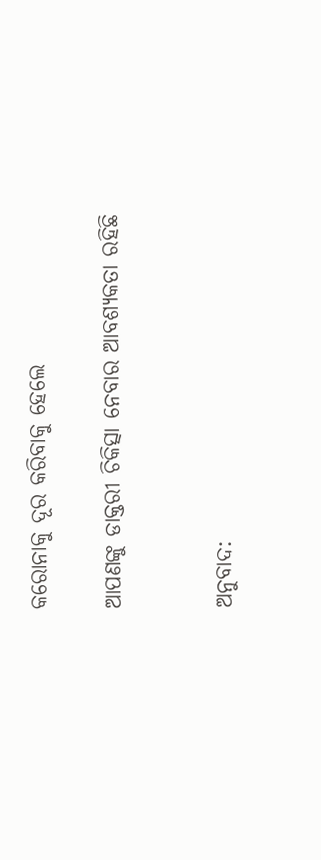କରୋନାକୁ ଦୂର କରିବାକୁ ହେଲେ

ଆପଣଙ୍କୁ ଡାକ୍ତରୀ ଚିକିତ୍ସା ନେବାର ଆବଶ୍ୟକତା ରହିଛି


ଅନୁବାଦ: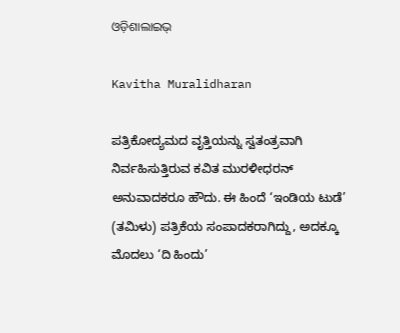ଓଡ଼ିଶାଲାଇଭ୍‍

Kavitha Muralidharan

ಪತ್ರಿಕೋದ್ಯಮದ ವೃತ್ತಿಯನ್ನು ಸ್ವತಂತ್ರವಾಗಿ ನಿರ್ವಹಿಸುತ್ತಿರುವ ಕವಿತ ಮುರಳೀಧರನ್ ಅನುವಾದಕರೂ ಹೌದು. ಈ ಹಿಂದೆ ‘ಇಂಡಿಯ ಟುಡೆ’ (ತಮಿಳು) ಪತ್ರಿಕೆಯ ಸಂಪಾದಕರಾಗಿದ್ದು, ಅದಕ್ಕೂ ಮೊದಲು ‘ದಿ ಹಿಂದು’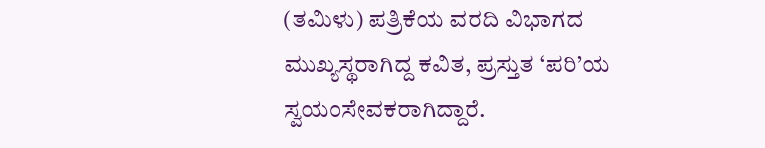(ತಮಿಳು) ಪತ್ರಿಕೆಯ ವರದಿ ವಿಭಾಗದ ಮುಖ್ಯಸ್ಥರಾಗಿದ್ದ ಕವಿತ, ಪ್ರಸ್ತುತ ‘ಪರಿ’ಯ ಸ್ವಯಂಸೇವಕರಾಗಿದ್ದಾರೆ.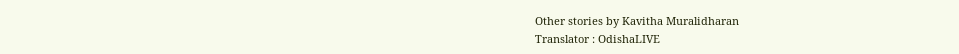Other stories by Kavitha Muralidharan
Translator : OdishaLIVE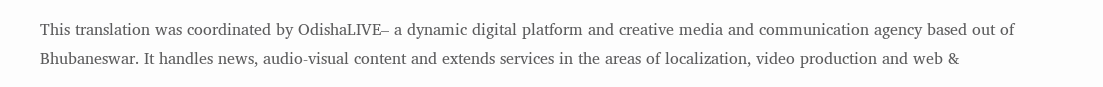This translation was coordinated by OdishaLIVE– a dynamic digital platform and creative media and communication agency based out of Bhubaneswar. It handles news, audio-visual content and extends services in the areas of localization, video production and web &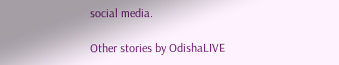social media.

Other stories by OdishaLIVE